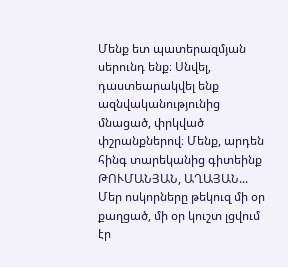Մենք ետ պատերազմյան սերունդ ենք։ Սնվել, դաստեարակվել ենք ազնվականությունից մնացած, փրկված փշրանքներով։ Մենք, արդեն հինգ տարեկանից գիտեինք ԹՈՒՄԱՆՅԱՆ, ԱՂԱՅԱՆ... Մեր ոսկորները թեկուզ մի օր քաղցած, մի օր կուշտ լցվում էր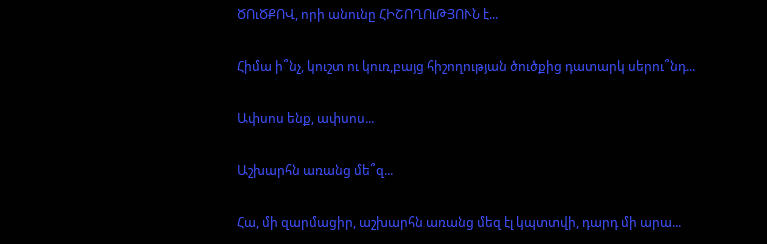ԾՈւԾՔՈՎ, որի անունը ՀԻՇՈՂՈւԹՅՈՒՆ է...

Հիմա ի՞նչ, կուշտ ու կուռ,բայց հիշողության ծուծքից դատարկ սերու՞նդ...

Ափսոս ենք, ափսոս...

Աշխարհն առանց մե՞զ...

Հա, մի զարմացիր, աշխարհն առանց մեզ էլ կպտտվի, դարդ մի արա...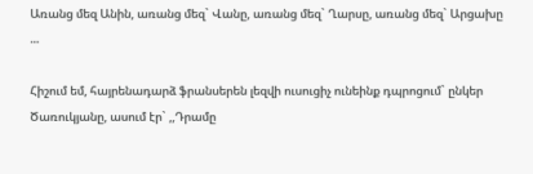Առանց մեզ Անին, առանց մեզ` Վանը, առանց մեզ` Ղարսը, առանց մեզ` Արցախը ...

Հիշում եմ, հայրենադարձ ֆրանսերեն լեզվի ուսուցիչ ունեինք դպրոցում` ընկեր Ծառուկյանը, ասում էր` ,,Դրամը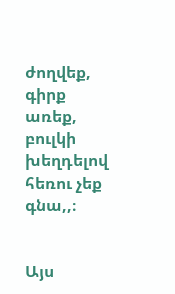ժողվեք, գիրք առեք, բուլկի խեղդելով հեռու չեք գնա,,։


Այս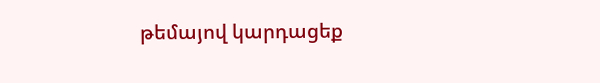թեմայով կարդացեք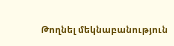Թողնել մեկնաբանություն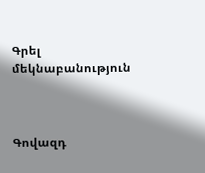Գրել մեկնաբանություն



Գովազդ